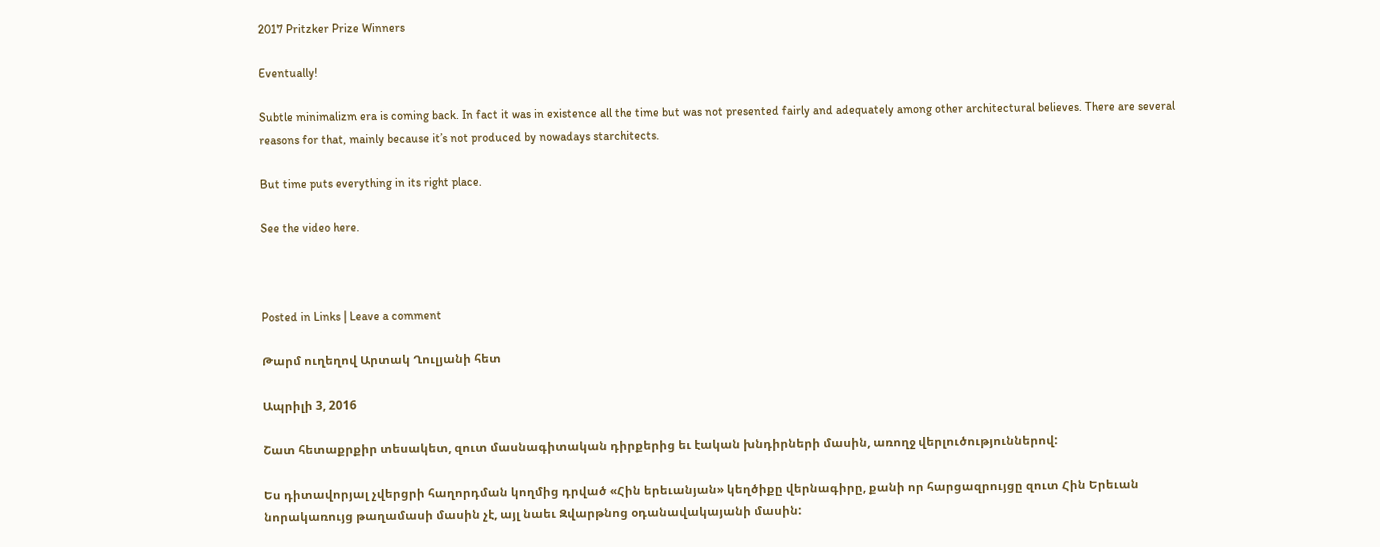2017 Pritzker Prize Winners

Eventually!

Subtle minimalizm era is coming back. In fact it was in existence all the time but was not presented fairly and adequately among other architectural believes. There are several reasons for that, mainly because it’s not produced by nowadays starchitects.

But time puts everything in its right place.

See the video here.



Posted in Links | Leave a comment

Թարմ ուղեղով Արտակ Ղուլյանի հետ

Ապրիլի 3, 2016

Շատ հետաքրքիր տեսակետ, զուտ մասնագիտական դիրքերից եւ էական խնդիրների մասին, առողջ վերլուծություններով:

Ես դիտավորյալ չվերցրի հաղորդման կողմից դրված «Հին երեւանյան» կեղծիքը վերնագիրը, քանի որ հարցազրույցը զուտ Հին Երեւան նորակառույց թաղամասի մասին չէ, այլ նաեւ Զվարթնոց օդանավակայանի մասին: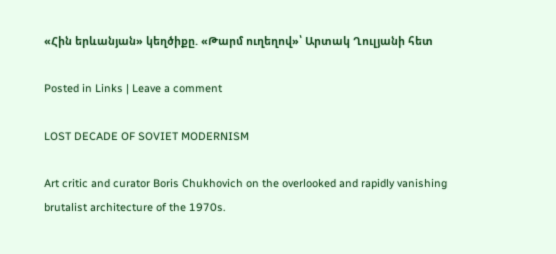«Հին երևանյան» կեղծիքը. «Թարմ ուղեղով»՝ Արտակ Ղուլյանի հետ

Posted in Links | Leave a comment

LOST DECADE OF SOVIET MODERNISM

Art critic and curator Boris Chukhovich on the overlooked and rapidly vanishing brutalist architecture of the 1970s.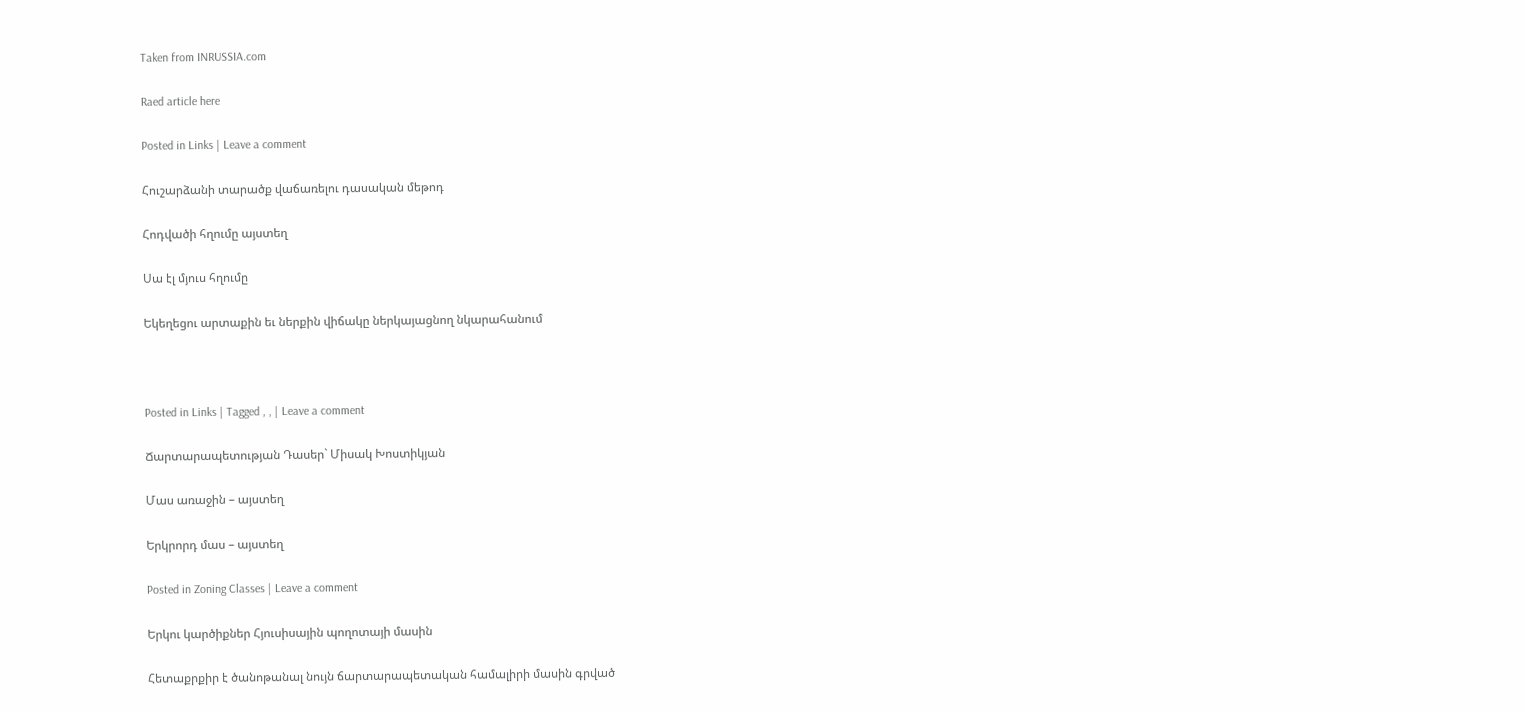Taken from INRUSSIA.com

Raed article here

Posted in Links | Leave a comment

Հուշարձանի տարածք վաճառելու դասական մեթոդ

Հոդվածի հղումը այստեղ

Սա էլ մյուս հղումը

Եկեղեցու արտաքին եւ ներքին վիճակը ներկայացնող նկարահանում



Posted in Links | Tagged , , | Leave a comment

Ճարտարապետության Դասեր` Միսակ Խոստիկյան

Մաս առաջին – այստեղ

Երկրորդ մաս – այստեղ

Posted in Zoning Classes | Leave a comment

Երկու կարծիքներ Հյուսիսային պողոտայի մասին

Հետաքրքիր է ծանոթանալ նույն ճարտարապետական համալիրի մասին գրված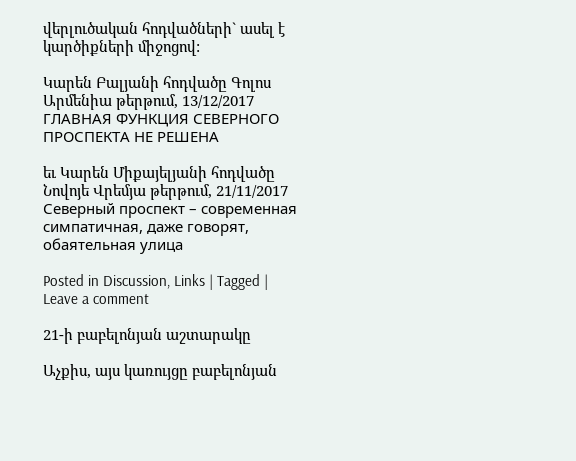վերլուծական հոդվածների` ասել է կարծիքների միջոցով:

Կարեն Բալյանի հոդվածը Գոլոս Արմենիա թերթում, 13/12/2017
ГЛАВНАЯ ФУНКЦИЯ СЕВЕРНОГО ПРОСПЕКТА НЕ РЕШЕНА

եւ Կարեն Միքայելյանի հոդվածը Նովոյե Վրեմյա թերթում, 21/11/2017
Северный проспект – современная симпатичная, даже говорят, обаятельная улица

Posted in Discussion, Links | Tagged | Leave a comment

21-ի բաբելոնյան աշտարակը

Աչքիս, այս կառույցը բաբելոնյան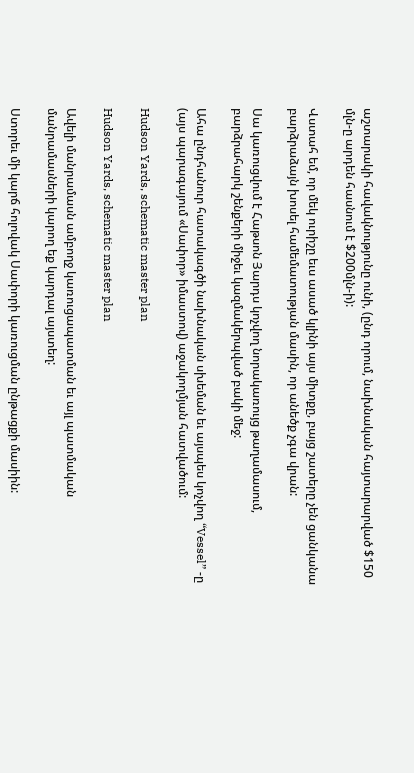աշտարակի հավակնությունը ունի, (ընդ որում, նախնական հայտարարված $150 մլն-ը արդեն հասնում է $200մլն-ի):

Վստահ եմ, որ մեկ ուրիշը եւս ասած կլինի այս միտքը, բայց շատերը չեն ցանկանա բարձրաձայն խոսել համեմատության մասին, որ անեծք չգա վրան:

Սա կառուցվում է Հաթսոն Յարդս կոչվող նորակառույց թաղամասում, բարձրահարկ շենքերի միջեւ կազմակերպված բակի մեջ:

Ահա ընդհանուր հատակագծի նախնական սխեման եւ այսպես կոչվող “Vessel” -ը (այս պարագայում «Սափոր» իմաստով) աջակողմյան հատվածում:

Hudson Yards, schematic master plan

Hudson Yards, schematic master plan

Ավելի մանրամասն ամբողջ կառուցապատման եւ այլ պատմական մանրամասների կարող եք կարդալ այստեղ:

Ստորեւ մի կարճ հոլովակ Սափորի կառուցման ընթացքի մասիին: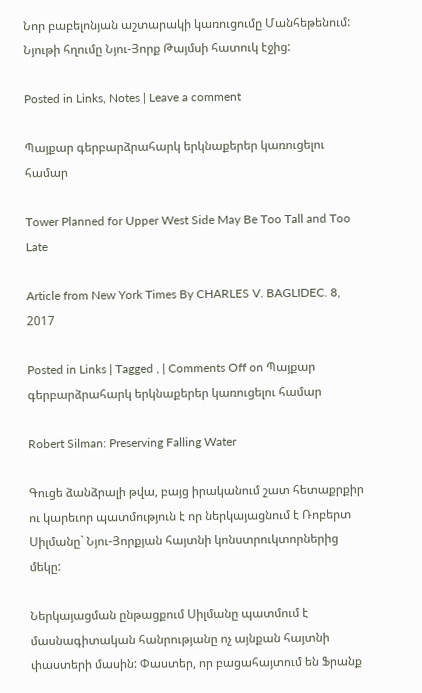Նոր բաբելոնյան աշտարակի կառուցումը Մանհեթենում: Նյութի հղումը Նյու-Յորք Թայմսի հատուկ էջից:

Posted in Links, Notes | Leave a comment

Պայքար գերբարձրահարկ երկնաքերեր կառուցելու համար

Tower Planned for Upper West Side May Be Too Tall and Too Late

Article from New York Times By CHARLES V. BAGLIDEC. 8, 2017

Posted in Links | Tagged , | Comments Off on Պայքար գերբարձրահարկ երկնաքերեր կառուցելու համար

Robert Silman: Preserving Falling Water

Գուցե ձանձրալի թվա, բայց իրականում շատ հետաքրքիր ու կարեւոր պատմություն է որ ներկայացնում է Ռոբերտ Սիլմանը` Նյու-Յորքյան հայտնի կոնստրուկտորներից մեկը:

Ներկայացման ընթացքում Սիլմանը պատմում է մասնագիտական հանրությանը ոչ այնքան հայտնի փաստերի մասին: Փաստեր, որ բացահայտում են Ֆրանք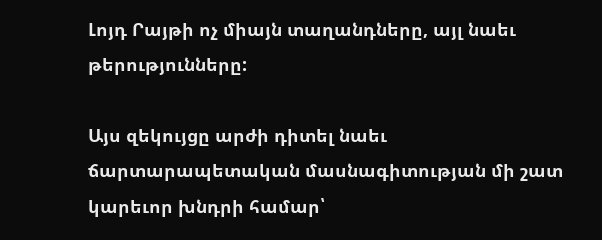Լոյդ Րայթի ոչ միայն տաղանդները, այլ նաեւ թերությունները:

Այս զեկույցը արժի դիտել նաեւ ճարտարապետական մասնագիտության մի շատ կարեւոր խնդրի համար՝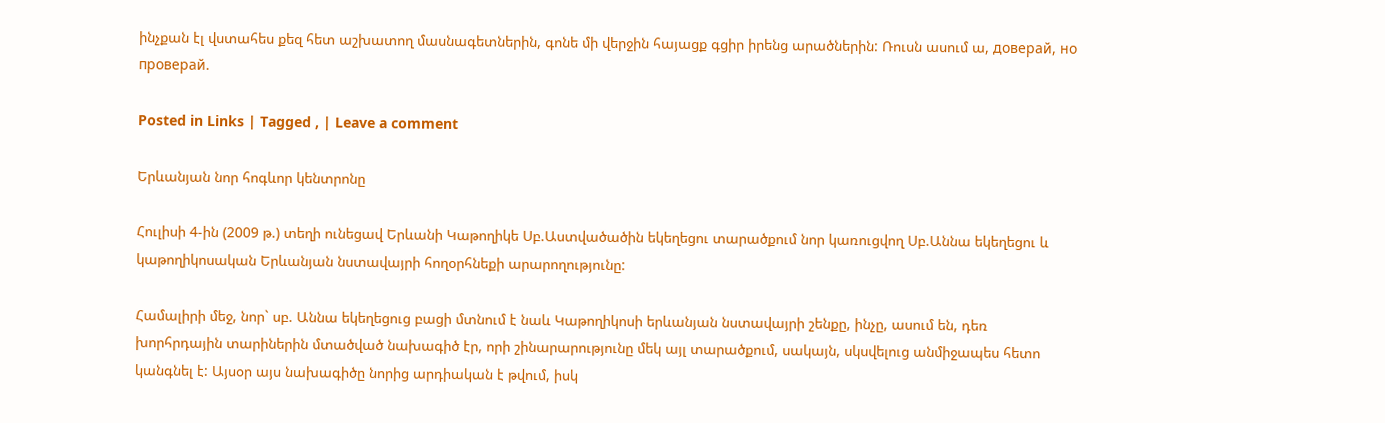ինչքան էլ վստահես քեզ հետ աշխատող մասնագետներին, գոնե մի վերջին հայացք գցիր իրենց արածներին: Ռուսն ասում ա, доверай, но проверай.

Posted in Links | Tagged , | Leave a comment

Երևանյան նոր հոգևոր կենտրոնը

Հուլիսի 4-ին (2009 թ.) տեղի ունեցավ Երևանի Կաթողիկե Սբ.Աստվածածին եկեղեցու տարածքում նոր կառուցվող Սբ.Աննա եկեղեցու և կաթողիկոսական Երևանյան նստավայրի հողօրհնեքի արարողությունը:

Համալիրի մեջ, նոր` սբ. Աննա եկեղեցուց բացի մտնում է նաև Կաթողիկոսի երևանյան նստավայրի շենքը, ինչը, ասում են, դեռ խորհրդային տարիներին մտածված նախագիծ էր, որի շինարարությունը մեկ այլ տարածքում, սակայն, սկսվելուց անմիջապես հետո կանգնել է: Այսօր այս նախագիծը նորից արդիական է թվում, իսկ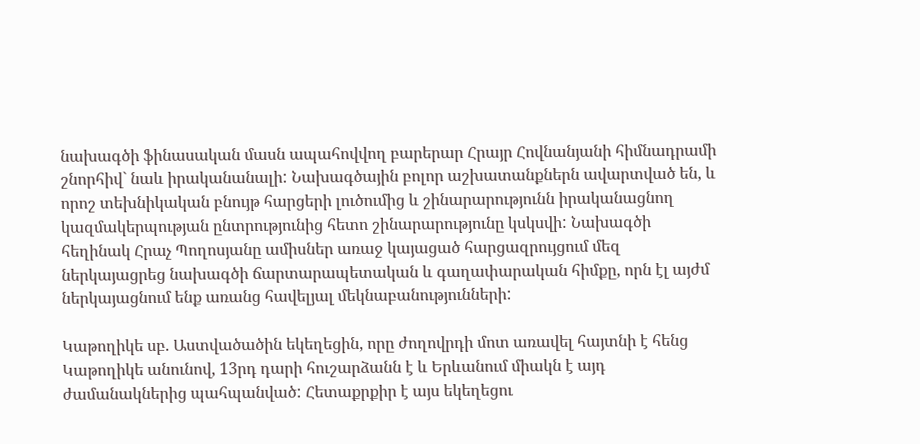նախագծի ֆինասական մասն ապահովվող բարերար Հրայր Հովնանյանի հիմնադրամի շնորհիվ` նաև իրականանալի: Նախագծային բոլոր աշխատանքներն ավարտված են, և որոշ տեխնիկական բնույթ հարցերի լուծումից և շինարարությունն իրականացնող կազմակերպության ընտրությունից հետո շինարարությունը կսկսվի: Նախագծի հեղինակ Հրաչ Պողոսյանը ամիսներ առաջ կայացած հարցազրույցում մեզ ներկայացրեց նախագծի ճարտարապետական և գաղափարական հիմքը, որն էլ այժմ ներկայացնում ենք առանց հավելյալ մեկնաբանությունների:

Կաթողիկե սբ. Աստվածածին եկեղեցին, որը ժողովրդի մոտ առավել հայտնի է հենց Կաթողիկե անունով, 13րդ դարի հուշարձանն է և Երևանում միակն է այդ ժամանակներից պահպանված: Հետաքրքիր է այս եկեղեցու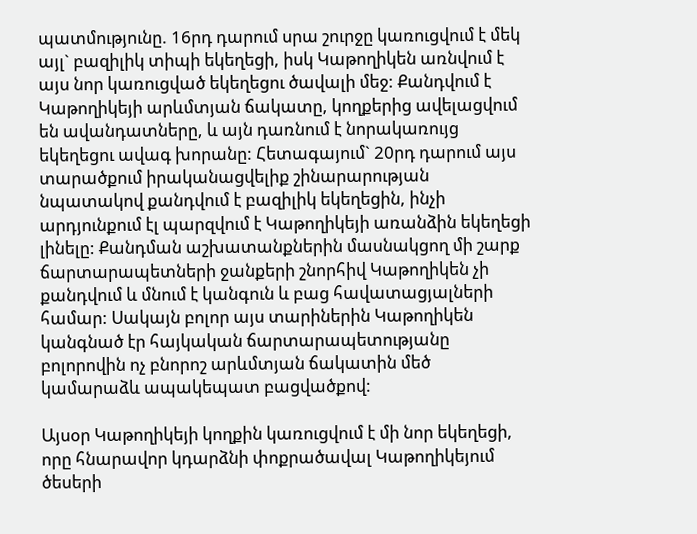պատմությունը. 16րդ դարում սրա շուրջը կառուցվում է մեկ այլ` բազիլիկ տիպի եկեղեցի, իսկ Կաթողիկեն առնվում է այս նոր կառուցված եկեղեցու ծավալի մեջ: Քանդվում է Կաթողիկեյի արևմտյան ճակատը, կողքերից ավելացվում են ավանդատները, և այն դառնում է նորակառույց եկեղեցու ավագ խորանը: Հետագայում` 20րդ դարում այս տարածքում իրականացվելիք շինարարության նպատակով քանդվում է բազիլիկ եկեղեցին, ինչի արդյունքում էլ պարզվում է Կաթողիկեյի առանձին եկեղեցի լինելը: Քանդման աշխատանքներին մասնակցող մի շարք ճարտարապետների ջանքերի շնորհիվ Կաթողիկեն չի քանդվում և մնում է կանգուն և բաց հավատացյալների համար: Սակայն բոլոր այս տարիներին Կաթողիկեն կանգնած էր հայկական ճարտարապետությանը բոլորովին ոչ բնորոշ արևմտյան ճակատին մեծ կամարաձև ապակեպատ բացվածքով:

Այսօր Կաթողիկեյի կողքին կառուցվում է մի նոր եկեղեցի, որը հնարավոր կդարձնի փոքրածավալ Կաթողիկեյում ծեսերի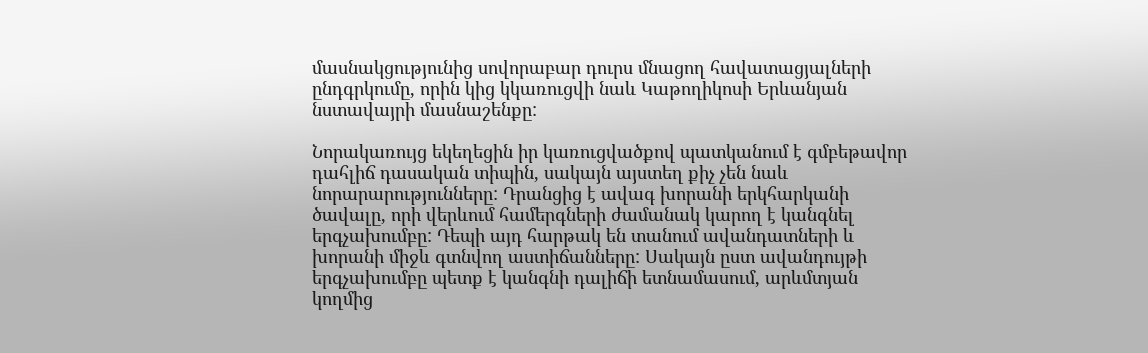մասնակցությունից սովորաբար դուրս մնացող հավատացյալների ընդգրկումը, որին կից կկառուցվի նաև Կաթողիկոսի Երևանյան նստավայրի մասնաշենքը:

Նորակառույց եկեղեցին իր կառուցվածքով պատկանում է գմբեթավոր դահլիճ դասական տիպին, սակայն այստեղ քիչ չեն նաև նորարարությունները: Դրանցից է ավագ խորանի երկհարկանի ծավալը, որի վերևում համերգների ժամանակ կարող է կանգնել երգչախումբը: Դեպի այդ հարթակ են տանում ավանդատների և խորանի միջև գտնվող աստիճանները: Սակայն ըստ ավանդույթի երգչախումբը պետք է կանգնի դալիճի ետնամասում, արևմտյան կողմից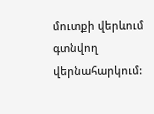մուտքի վերևում գտնվող վերնահարկում: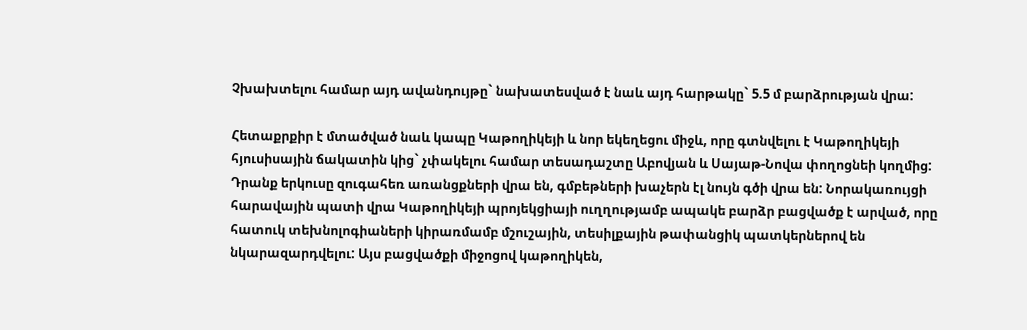Չխախտելու համար այդ ավանդույթը` նախատեսված է նաև այդ հարթակը` 5.5 մ բարձրության վրա:

Հետաքրքիր է մտածված նաև կապը Կաթողիկեյի և նոր եկեղեցու միջև, որը գտնվելու է Կաթողիկեյի հյուսիսային ճակատին կից` չփակելու համար տեսադաշտը Աբովյան և Սայաթ-Նովա փողոցնեի կողմից: Դրանք երկուսը զուգահեռ առանցքների վրա են, գմբեթների խաչերն էլ նույն գծի վրա են: Նորակառույցի հարավային պատի վրա Կաթողիկեյի պրոյեկցիայի ուղղությամբ ապակե բարձր բացվածք է արված, որը հատուկ տեխնոլոգիաների կիրառմամբ մշուշային, տեսիլքային թափանցիկ պատկերներով են նկարազարդվելու: Այս բացվածքի միջոցով կաթողիկեն,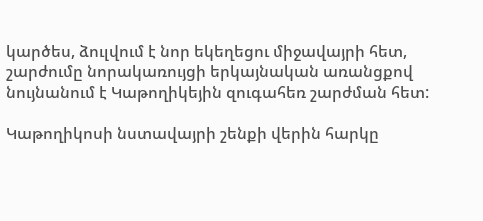կարծես, ձուլվում է նոր եկեղեցու միջավայրի հետ, շարժումը նորակառույցի երկայնական առանցքով նույնանում է Կաթողիկեյին զուգահեռ շարժման հետ:

Կաթողիկոսի նստավայրի շենքի վերին հարկը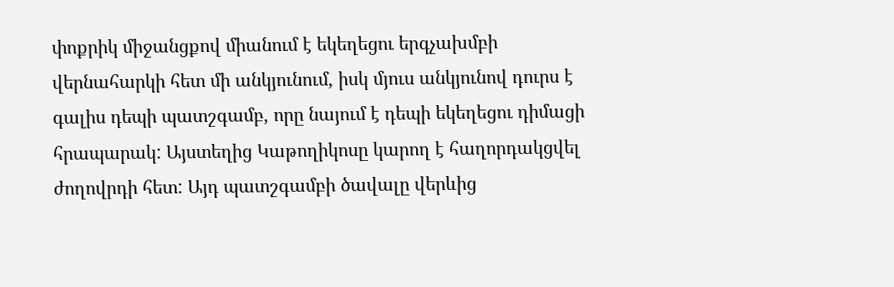փոքրիկ միջանցքով միանում է եկեղեցու երգչախմբի վերնահարկի հետ մի անկյունում, իսկ մյուս անկյունով դուրս է գալիս դեպի պատշգամբ, որը նայում է դեպի եկեղեցու դիմացի հրապարակ: Այստեղից Կաթողիկոսը կարող է հաղորդակցվել ժողովրդի հետ: Այդ պատշգամբի ծավալը վերևից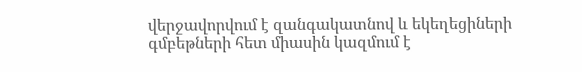վերջավորվում է զանգակատնով և եկեղեցիների գմբեթների հետ միասին կազմում է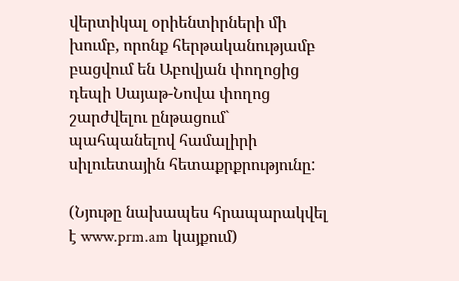վերտիկալ օրիենտիրների մի խումբ, որոնք հերթականությամբ բացվում են Աբովյան փողոցից դեպի Սայաթ-Նովա փողոց շարժվելու ընթացում` պահպանելով համալիրի սիլուետային հետաքրքրությունը:

(Նյութը նախապես հրապարակվել է www.prm.am կայքում)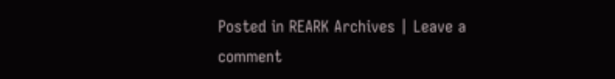Posted in REARK Archives | Leave a comment